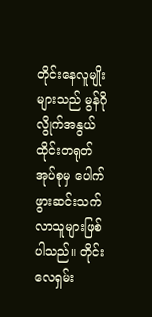တိုင်းနေလူမျိုးများသည် မွန်ဂိုလွိုက်အနွယ် ထိုင်းတရုတ်အုပ်စုမှ ပေါက်ဖွားဆင်းသက် လာသူများဖြစ်ပါသည်။ တိုင်းလေရှမ်း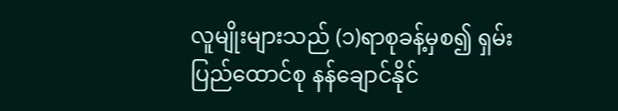လူမျိုးများသည် (၁)ရာစုခန့်မှစ၍ ရှမ်းပြည်ထောင်စု နန်ချောင်နိုင်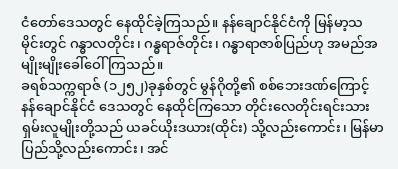ငံတော်ဒေသတွင် နေထိုင်ခဲ့ကြသည်။ နန်ချောင်နိုင်ငံကို မြန်မာ့သမိုင်းတွင် ဂန္ဓာလတိုင်း၊ ဂန္ဓရာဇ်တိုင်း၊ ဂန္ဓာရာဇာစ်ပြည်ဟု အမည်အမျိုးမျိုးခေါ်ဝေါ်ကြသည်။
ခရစ်သက္ကရာဇ် (၁၂၅၂)ခုနှစ်တွင် မွန်ဂိုတို့၏ စစ်ဘေးဒဏ်ကြောင့် နန်ချောင်နိုင်ငံ ဒေသတွင် နေထိုင်ကြသော တိုင်းလေတိုင်းရင်းသား ရှမ်းလူမျိုးတို့သည် ယခင်ယိုးဒယား(ထိုင်း) သို့လည်းကောင်း၊ မြန်မာပြည်သို့လည်းကောင်း၊ အင်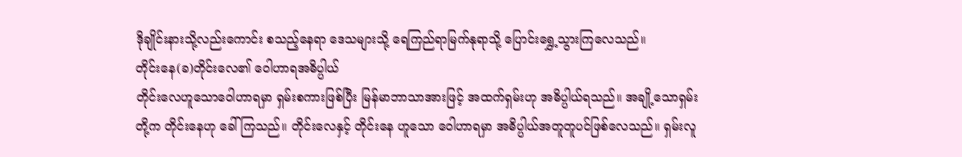ဒိုချိုင်းနားသို့လည်းကောင်း စသည့်နေရာ ဒေသများသို့ ရေကြည်ရာမြက်နုရာသို့ ပြောင်းရွှေ့သွားကြလေသည်။
တိုင်းနေ(ခ)တိုင်းလေ၏ ဝေါဟာရအဓိပ္ပါယ်
တိုင်းလေဟူသောဝေါဟာရမှာ ရှမ်းစကားဖြစ်ပြီး မြန်မာဘာသာအားဖြင့် အထက်ရှမ်းဟု အဓိပ္ပါယ်ရသည်။ အချို့သောရှမ်းတို့က တိုင်းနေဟု ခေါ်ကြသည်။ တိုင်းလေနှင့် တိုင်းနေ ဟူသော ဝေါဟာရမှာ အဓိပ္ပါယ်အတူတူပင်ဖြစ်လေသည်။ ရှမ်းလူ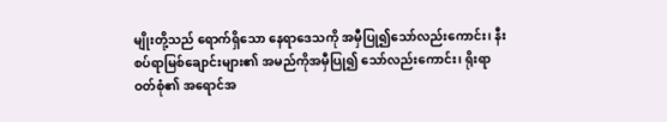မျိုးတို့သည် ရောက်ရှိသော နေရာဒေသကို အမှီပြု၍သော်လည်းကောင်း၊ နီးစပ်ရာမြစ်ချောင်းများ၏ အမည်ကိုအမှီပြု၍ သော်လည်းကောင်း၊ ရိုးရာဝတ်စုံ၏ အရောင်အ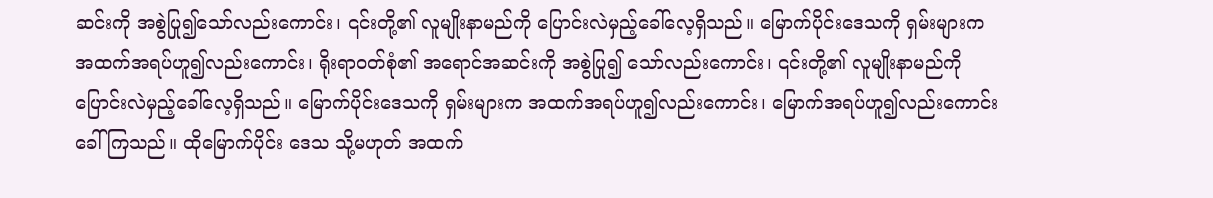ဆင်းကို အစွဲပြု၍သော်လည်းကောင်း၊ ၎င်းတို့၏ လူမျိုးနာမည်ကို ပြောင်းလဲမှည့်ခေါ်လေ့ရှိသည်။ မြောက်ပိုင်းဒေသကို ရှမ်းများက အထက်အရပ်ဟူ၍လည်းကောင်း၊ ရိုးရာဝတ်စုံ၏ အရောင်အဆင်းကို အစွဲပြု၍ သော်လည်းကောင်း၊ ၎င်းတို့၏ လူမျိုးနာမည်ကို ပြောင်းလဲမှည့်ခေါ်လေ့ရှိသည်။ မြောက်ပိုင်းဒေသကို ရှမ်းများက အထက်အရပ်ဟူ၍လည်းကောင်း၊ မြောက်အရပ်ဟူ၍လည်းကောင်းခေါ်ကြသည်။ ထိုမြောက်ပိုင်း ဒေသ သို့မဟုတ် အထက်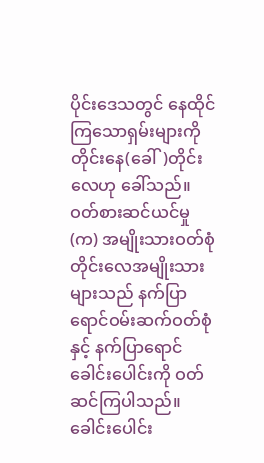ပိုင်းဒေသတွင် နေထိုင်ကြသောရှမ်းများကို တိုင်းနေ(ခေါ်)တိုင်းလေဟု ခေါ်သည်။
ဝတ်စားဆင်ယင်မှု
(က) အမျိုးသားဝတ်စုံ
တိုင်းလေအမျိုးသားများသည် နက်ပြာရောင်ဝမ်းဆက်ဝတ်စုံနှင့် နက်ပြာရောင်ခေါင်းပေါင်းကို ဝတ်ဆင်ကြပါသည်။ ခေါင်းပေါင်း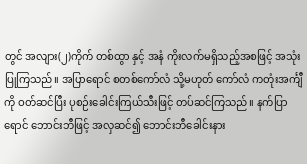တွင် အလျား(၂)ကိုက် တစ်ထွာ နှင့် အနံ ကိုးလက်မရှိသည့်အစဖြင့် အသုံးပြုကြသည်။ အပြာရောင် စတစ်ကော်လံ သို့မဟုတ် ကော်လံ ကတုံးအင်္ကျီကို ဝတ်ဆင်ပြီး ပုစဉ်းခေါင်းကြယ်သီးဖြင့် တပ်ဆင်ကြသည်။ နက်ပြာရောင် ဘောင်းဘီဖြင့် အလှဆင်၍ ဘောင်းဘီခေါင်းနား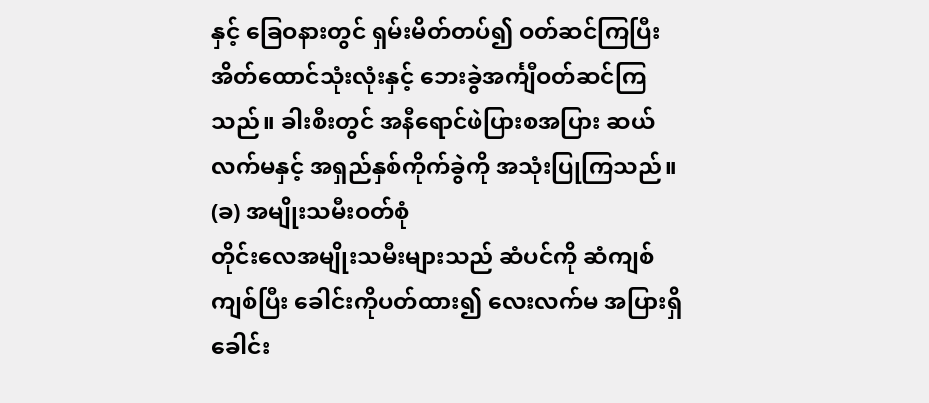နှင့် ခြေဝနားတွင် ရှမ်းမိတ်တပ်၍ ဝတ်ဆင်ကြပြီး အိတ်ထောင်သုံးလုံးနှင့် ဘေးခွဲအင်္ကျီဝတ်ဆင်ကြသည်။ ခါးစီးတွင် အနီရောင်ဖဲပြားစအပြား ဆယ်လက်မနှင့် အရှည်နှစ်ကိုက်ခွဲကို အသုံးပြုကြသည်။
(ခ) အမျိုးသမီးဝတ်စုံ
တိုင်းလေအမျိုးသမီးများသည် ဆံပင်ကို ဆံကျစ်ကျစ်ပြီး ခေါင်းကိုပတ်ထား၍ လေးလက်မ အပြားရှိ ခေါင်း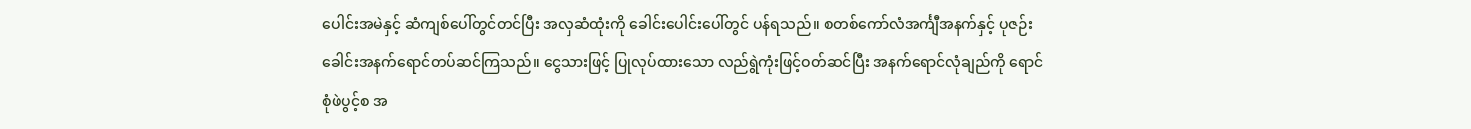ပေါင်းအမဲနှင့် ဆံကျစ်ပေါ်တွင်တင်ပြီး အလှဆံထုံးကို ခေါင်းပေါင်းပေါ်တွင် ပန်ရသည်။ စတစ်ကော်လံအင်္ကျီအနက်နှင့် ပုဇဉ်းခေါင်းအနက်ရောင်တပ်ဆင်ကြသည်။ ငွေသားဖြင့် ပြုလုပ်ထားသော လည်ရွဲကုံးဖြင့်ဝတ်ဆင်ပြီး အနက်ရောင်လုံချည်ကို ရောင်စုံဖဲပွင့်စ အ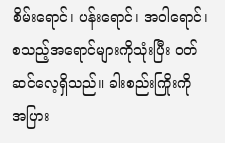စိမ်းရောင်၊ ပန်းရောင်၊ အဝါရောင်၊ စသည့်အရောင်များကိုသုံးပြီး ဝတ်ဆင်လေ့ရှိသည်။ ခါးစည်းကြိုးကို အပြား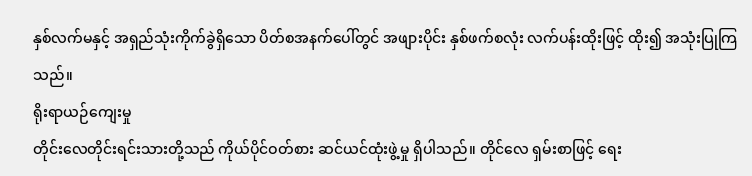နှစ်လက်မနှင့် အရှည်သုံးကိုက်ခွဲရှိသော ပိတ်စအနက်ပေါ်တွင် အဖျားပိုင်း နှစ်ဖက်စလုံး လက်ပန်းထိုးဖြင့် ထိုး၍ အသုံးပြုကြသည်။
ရိုးရာယဉ်ကျေးမှု
တိုင်းလေတိုင်းရင်းသားတို့သည် ကိုယ်ပိုင်ဝတ်စား ဆင်ယင်ထုံးဖွဲ့မှု ရှိပါသည်။ တိုင်လေ ရှမ်းစာဖြင့် ရေး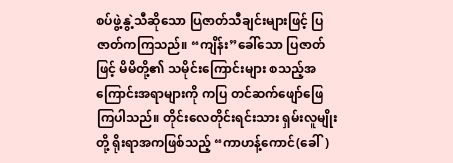စပ်ဖွဲ့နွဲ့သီဆိုသော ပြဇာတ်သီချင်းများဖြင့် ပြဇာတ်ကကြသည်။ “ကျိန်း”ခေါ်သော ပြဇာတ်ဖြင့် မိမိတို့၏ သမိုင်းကြောင်းများ စသည့်အကြောင်းအရာများကို ကပြ တင်ဆက်ဖျော်ဖြေကြပါသည်။ တိုင်းလေတိုင်းရင်းသား ရှမ်းလူမျိုး တို့ ရိုးရာအကဖြစ်သည့် “ကာဟန့်ကောင်(ခေါ်)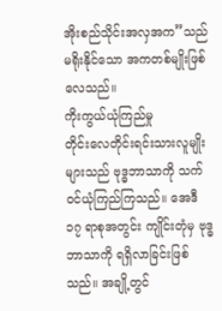အိုးစည်သိုင်းအလှအက”သည် မရိုးနိုင်သော အကတစ်မျိုးဖြစ်လေသည်။
ကိုးကွယ်ယုံကြည်မှု
တိုင်းလေတိုင်းရင်းသားလူမျိုးများသည် ဗုဒ္ဓဘာသာကို သက်ဝင်ယုံကြည်ကြသည်။ အေဒီ ၁၇ ရာစုအတွင်း ကျိုင်းတုံမှ ဗုဒ္ဓဘာသာကို ရရှိလာခြင်းဖြစ်သည်။ အချို့တွင်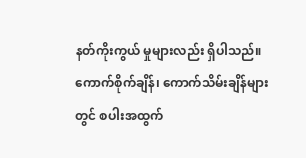နတ်ကိုးကွယ် မှုများလည်း ရှိပါသည်။ ကောက်စိုက်ချိန်၊ ကောက်သိမ်းချိန်များတွင် စပါးအထွက်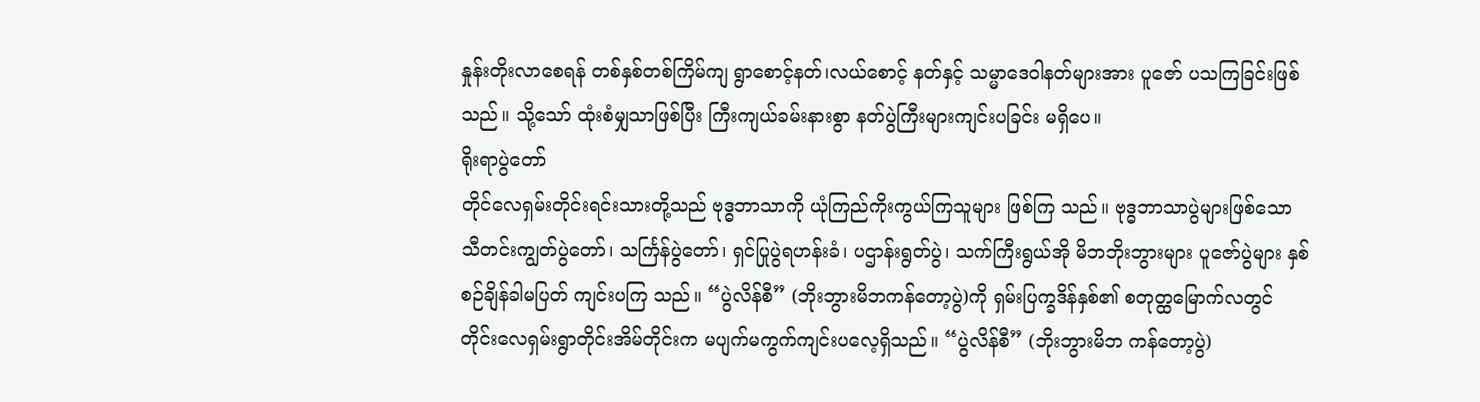နှုန်းတိုးလာစေရန် တစ်နှစ်တစ်ကြိမ်ကျ ရွာစောင့်နတ်၊လယ်စောင့် နတ်နှင့် သမ္မာဒေဝါနတ်များအား ပူဇော် ပသကြခြင်းဖြစ်သည်။ သို့သော် ထုံးစံမျှသာဖြစ်ပြီး ကြီးကျယ်ခမ်းနားစွာ နတ်ပွဲကြီးများကျင်းပခြင်း မရှိပေ။
ရိုးရာပွဲတော်
တိုင်လေရှမ်းတိုင်းရင်းသားတို့သည် ဗုဒ္ဓဘာသာကို ယုံကြည်ကိုးကွယ်ကြသူများ ဖြစ်ကြ သည်။ ဗုဒ္ဓဘာသာပွဲများဖြစ်သော သီတင်းကျွတ်ပွဲတော်၊ သင်္ကြန်ပွဲတော်၊ ရှင်ပြုပွဲရဟန်းခံ၊ ပဌာန်းရွတ်ပွဲ၊ သက်ကြီးရွယ်အို မိဘဘိုးဘွားများ ပူဇော်ပွဲများ နှစ်စဉ်ချိန်ခါမပြတ် ကျင်းပကြ သည်။ “ပွဲလိန်စီ” (ဘိုးဘွားမိဘကန်တော့ပွဲ)ကို ရှမ်းပြက္ခဒိန်နှစ်၏ စတုတ္ထမြောက်လတွင် တိုင်းလေရှမ်းရွာတိုင်းအိမ်တိုင်းက မပျက်မကွက်ကျင်းပလေ့ရှိသည်။ “ပွဲလိန်စီ” (ဘိုးဘွားမိဘ ကန်တော့ပွဲ)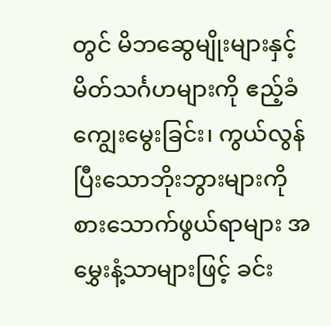တွင် မိဘဆွေမျိုးများနှင့် မိတ်သင်္ဂဟများကို ဧည့်ခံကျွေးမွေးခြင်း၊ ကွယ်လွန် ပြီးသောဘိုးဘွားများကို စားသောက်ဖွယ်ရာများ အမွှေးနံ့သာများဖြင့် ခင်း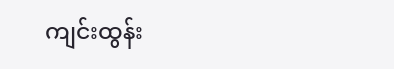ကျင်းထွန်း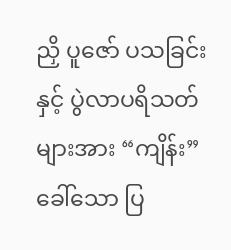ညှိ ပူဇော် ပသခြင်းနှင့် ပွဲလာပရိသတ်များအား “ကျိန်း”ခေါ်သော ပြ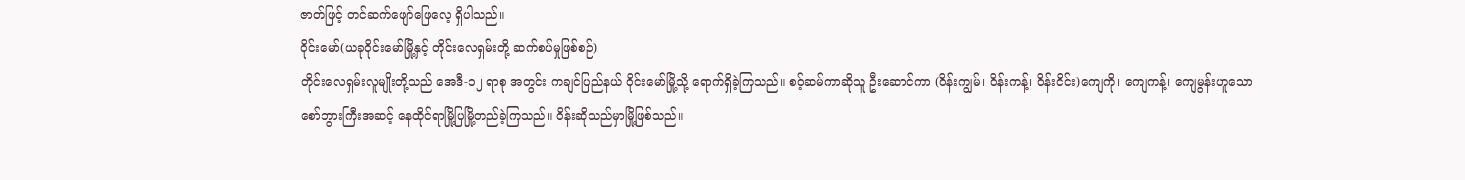ဇာတ်ဖြင့် တင်ဆက်ဖျော်ဖြေလေ့ ရှိပါသည်။
ဝိုင်းမော်(ယခုဝိုင်းမော်မြို့နှင့် တိုင်းလေရှမ်းတို့ ဆက်စပ်မှုဖြစ်စဉ်)
တိုင်းလေရှမ်းလူမျိုးတို့သည် အေဒီ-၁၂ ရာစု အတွင်း ကချင်ပြည်နယ် ဝိုင်းမော်မြို့သို့ ရောက်ရှိခဲ့ကြသည်။ စဝ့်ဆမ်ကာဆိုသူ ဦးဆောင်ကာ (ဝိန်းကျွမ်၊ ဝိန်းကန့်၊ ဝိန်းငိင်း)ကျေကို၊ ကျေကန့်၊ ကျေမွန်းဟူသော စော်ဘွားကြီးအဆင့် နေထိုင်ရာမြို့ပြမြို့တည်ခဲ့ကြသည်။ ဝိန်းဆိုသည်မှာမြို့ဖြစ်သည်။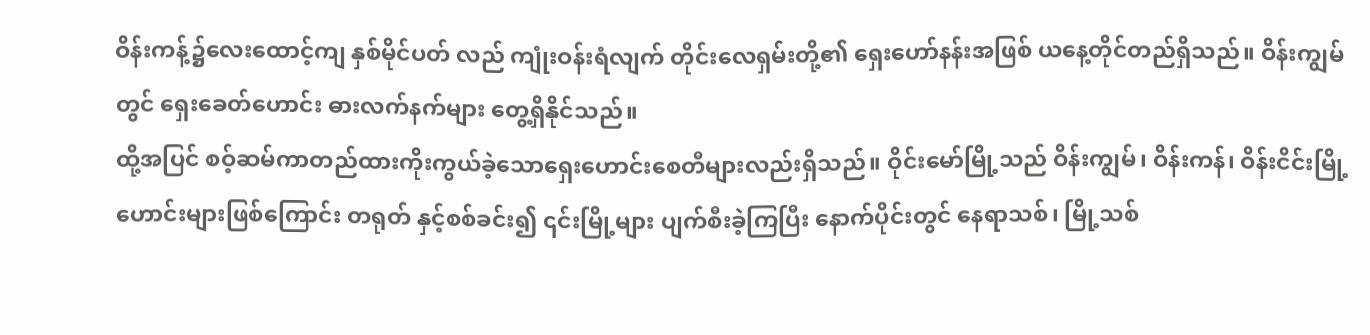ဝိန်းကန့်၌လေးထောင့်ကျ နှစ်မိုင်ပတ် လည် ကျုံးဝန်းရံလျက် တိုင်းလေရှမ်းတို့၏ ရှေးဟော်နန်းအဖြစ် ယနေ့တိုင်တည်ရှိသည်။ ဝိန်းကျွမ်တွင် ရှေးခေတ်ဟောင်း ဓားလက်နက်များ တွေ့ရှိနိုင်သည်။
ထို့အပြင် စဝ့်ဆမ်ကာတည်ထားကိုးကွယ်ခဲ့သောရှေးဟောင်းစေတီများလည်းရှိသည်။ ဝိုင်းမော်မြို့သည် ဝိန်းကျွမ်၊ ဝိန်းကန်၊ ဝိန်းငိင်းမြို့ဟောင်းများဖြစ်ကြောင်း တရုတ် နှင့်စစ်ခင်း၍ ၎င်းမြို့များ ပျက်စီးခဲ့ကြပြီး နောက်ပိုင်းတွင် နေရာသစ်၊ မြို့သစ်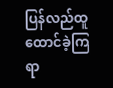ပြန်လည်ထူထောင်ခဲ့ကြရာ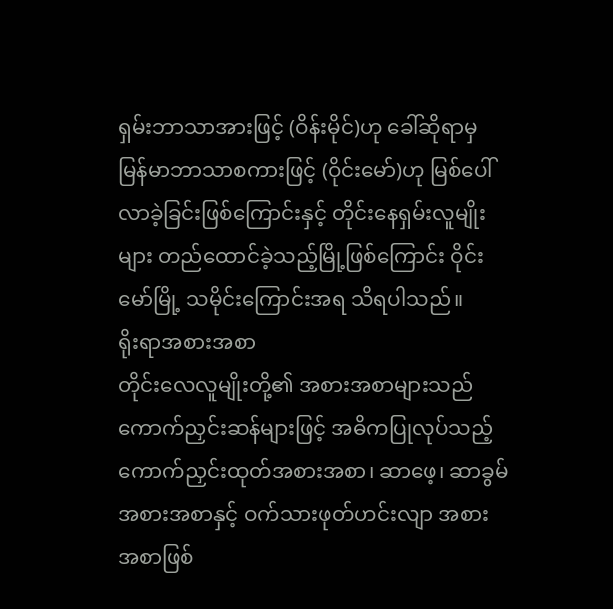ရှမ်းဘာသာအားဖြင့် (ဝိန်းမိုင်)ဟု ခေါ်ဆိုရာမှ မြန်မာဘာသာစကားဖြင့် (ဝိုင်းမော်)ဟု မြစ်ပေါ် လာခဲ့ခြင်းဖြစ်ကြောင်းနှင့် တိုင်းနေရှမ်းလူမျိုးများ တည်ထောင်ခဲ့သည့်မြို့ဖြစ်ကြောင်း ဝိုင်းမော်မြို့ သမိုင်းကြောင်းအရ သိရပါသည်။
ရိုးရာအစားအစာ
တိုင်းလေလူမျိုးတို့၏ အစားအစာများသည် ကောက်ညှင်းဆန်များဖြင့် အဓိကပြုလုပ်သည့် ကောက်ညှင်းထုတ်အစားအစာ၊ ဆာဖေ့၊ ဆာခွမ်အစားအစာနှင့် ဝက်သားဖုတ်ဟင်းလျာ အစားအစာဖြစ်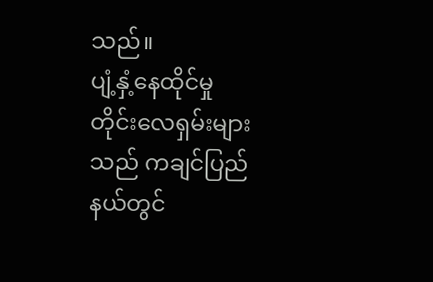သည်။
ပျံ့နှံ့နေထိုင်မှု
တိုင်းလေရှမ်းများသည် ကချင်ပြည်နယ်တွင်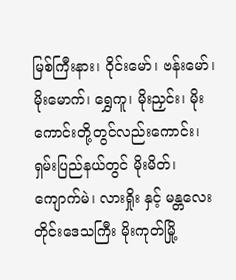မြစ်ကြီးနား၊ ဝိုင်းမော်၊ ဗန်းမော်၊ မိုးမောက်၊ ရွှေကူ၊ မိုးညှင်း၊ မိုးကောင်းတို့တွင်လည်းကောင်း၊ ရှမ်းပြည်နယ်တွင် မိုးမိတ်၊ ကျောက်မဲ၊ လားရှိုး နှင့် မန္တလေးတိုင်းဒေသကြီး မိုးကုတ်မြို့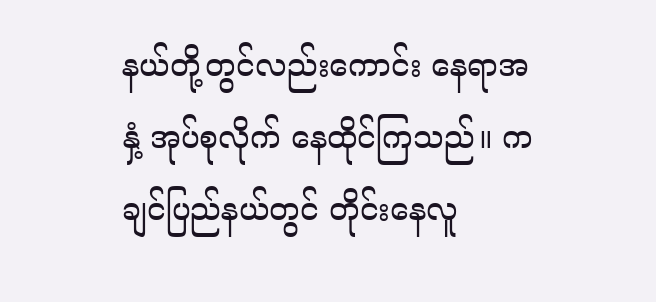နယ်တို့တွင်လည်းကောင်း နေရာအနှံ့ အုပ်စုလိုက် နေထိုင်ကြသည်။ ကချင်ပြည်နယ်တွင် တိုင်းနေလူ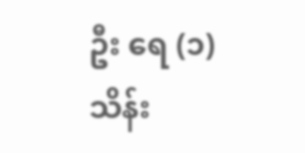ဦး ရေ (၁)သိန်း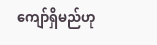ကျော်ရှိမည်ဟု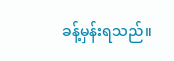ခန့်မှန်းရသည်။